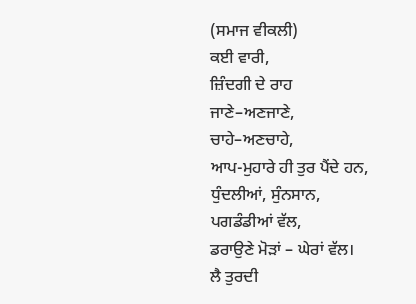(ਸਮਾਜ ਵੀਕਲੀ)
ਕਈ ਵਾਰੀ,
ਜ਼ਿੰਦਗੀ ਦੇ ਰਾਹ
ਜਾਣੇ–ਅਣਜਾਣੇ,
ਚਾਹੇ–ਅਣਚਾਹੇ,
ਆਪ-ਮੁਹਾਰੇ ਹੀ ਤੁਰ ਪੈਂਦੇ ਹਨ,
ਧੁੰਦਲੀਆਂ, ਸੁੰਨਸਾਨ,
ਪਗਡੰਡੀਆਂ ਵੱਲ,
ਡਰਾਉਣੇ ਮੋੜਾਂ – ਘੇਰਾਂ ਵੱਲ।
ਲੈ ਤੁਰਦੀ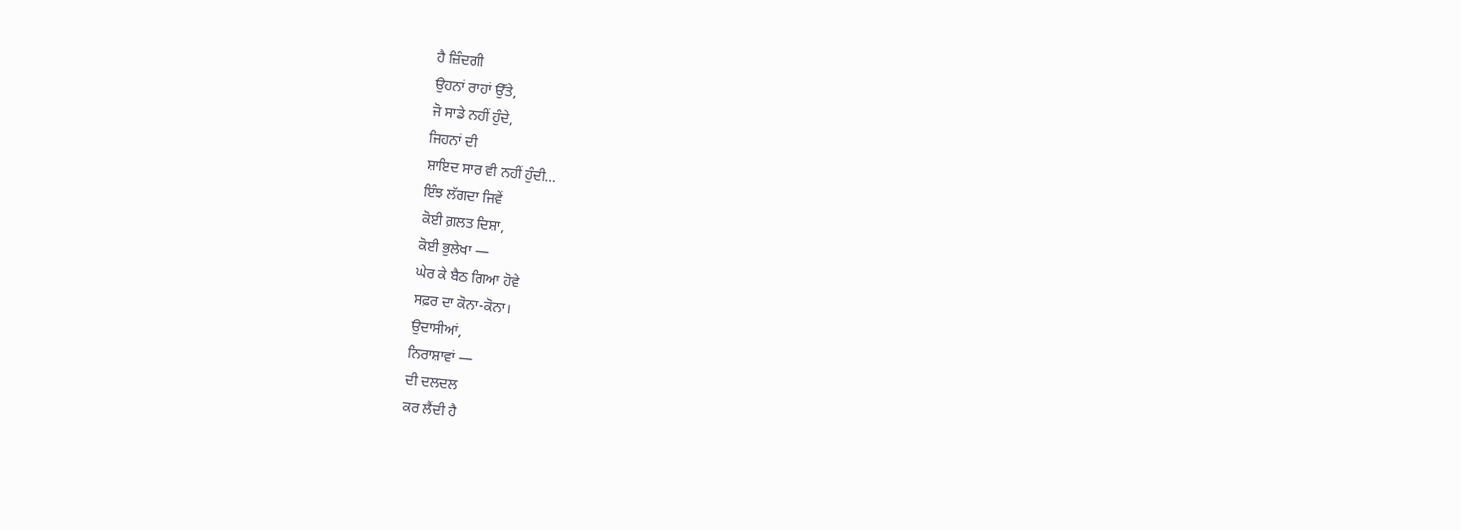ਹੈ ਜ਼ਿੰਦਗੀ
ਉਹਨਾਂ ਰਾਹਾਂ ਉੱਤੇ,
ਜੋ ਸਾਡੇ ਨਹੀਂ ਹੁੰਦੇ,
ਜਿਹਨਾਂ ਦੀ
ਸ਼ਾਇਦ ਸਾਰ ਵੀ ਨਹੀਂ ਹੁੰਦੀ…
ਇੰਝ ਲੱਗਦਾ ਜਿਵੇਂ
ਕੋਈ ਗ਼ਲਤ ਦਿਸ਼ਾ,
ਕੋਈ ਭੁਲੇਖਾ —
ਘੇਰ ਕੇ ਬੈਠ ਗਿਆ ਹੋਵੇ
ਸਫ਼ਰ ਦਾ ਕੋਨਾ-ਕੋਨਾ।
ਉਦਾਸੀਆਂ,
ਨਿਰਾਸ਼ਾਵਾਂ —
ਦੀ ਦਲਦਲ
ਕਰ ਲੈਂਦੀ ਹੈ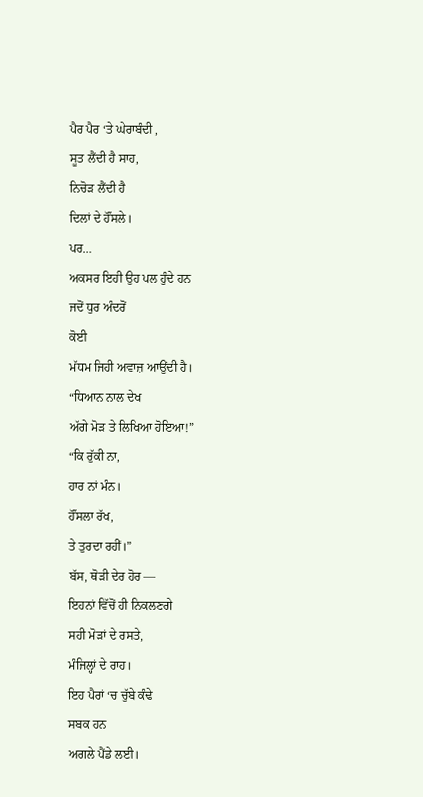ਪੈਰ ਪੈਰ ‘ਤੇ ਘੇਰਾਬੰਦੀ ,
ਸੂਤ ਲੈਂਦੀ ਹੈ ਸਾਹ,
ਨਿਚੋੜ ਲੈਂਦੀ ਹੈ
ਦਿਲਾਂ ਦੇ ਹੌਂਸਲੇ।
ਪਰ…
ਅਕਸਰ ਇਹੀ ਉਹ ਪਲ ਹੁੰਦੇ ਹਨ
ਜਦੋਂ ਧੁਰ ਅੰਦਰੋਂ
ਕੋਈ
ਮੱਧਮ ਜਿਹੀ ਅਵਾਜ਼ ਆਉਂਦੀ ਹੈ।
“ਧਿਆਨ ਨਾਲ ਦੇਖ
ਅੱਗੇ ਮੋੜ ਤੇ ਲਿਖਿਆ ਹੋਇਆ!”
“ਕਿ ਰੁੱਕੀ ਨਾ,
ਹਾਰ ਨਾਂ ਮੰਨ।
ਹੌਂਸਲਾ ਰੱਖ,
ਤੇ ਤੁਰਦਾ ਰਹੀਂ।”
ਬੱਸ, ਥੋੜੀ ਦੇਰ ਹੋਰ —
ਇਹਨਾਂ ਵਿੱਚੋਂ ਹੀ ਨਿਕਲਣਗੇ
ਸਹੀ ਮੋੜਾਂ ਦੇ ਰਸਤੇ,
ਮੰਜਿਲ੍ਹਾਂ ਦੇ ਰਾਹ।
ਇਹ ਪੈਰਾਂ ‘ਚ ਚੁੱਬੇ ਕੰਢੇ
ਸਬਕ ਹਨ
ਅਗਲੇ ਪੈਂਡੇ ਲਈ।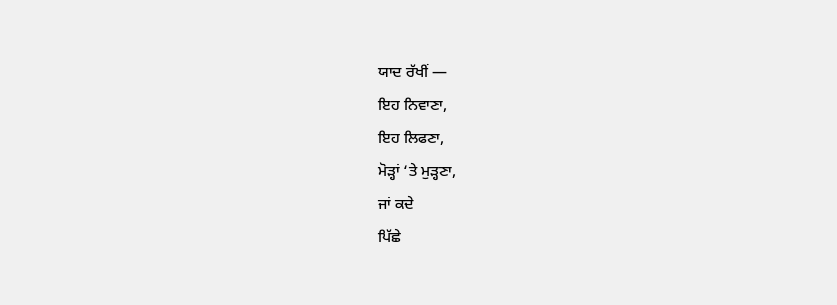ਯਾਦ ਰੱਖੀਂ —
ਇਹ ਨਿਵਾਣਾ,
ਇਹ ਲਿਫਣਾ,
ਮੋੜ੍ਹਾਂ ‘ਤੇ ਮੁੜ੍ਹਣਾ,
ਜਾਂ ਕਦੇ
ਪਿੱਛੇ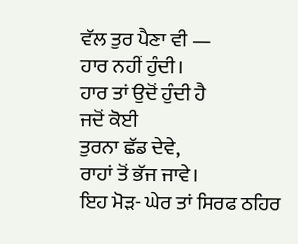ਵੱਲ ਤੁਰ ਪੈਣਾ ਵੀ —
ਹਾਰ ਨਹੀਂ ਹੁੰਦੀ।
ਹਾਰ ਤਾਂ ਉਦੋਂ ਹੁੰਦੀ ਹੈ
ਜਦੋਂ ਕੋਈ
ਤੁਰਨਾ ਛੱਡ ਦੇਵੇ,
ਰਾਹਾਂ ਤੋਂ ਭੱਜ ਜਾਵੇ।
ਇਹ ਮੋੜ- ਘੇਰ ਤਾਂ ਸਿਰਫ ਠਹਿਰ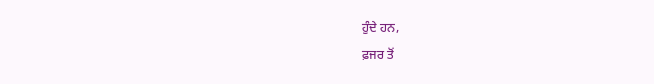ਹੁੰਦੇ ਹਨ,
ਫ਼ਜਰ ਤੋਂ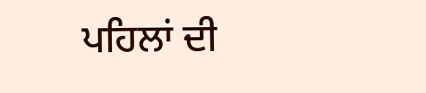ਪਹਿਲਾਂ ਦੀ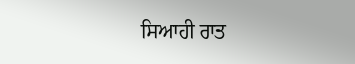ਸਿਆਹੀ ਰਾਤ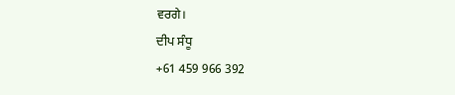ਵਰਗੇ।
ਦੀਪ ਸੰਧੂ
+61 459 966 392